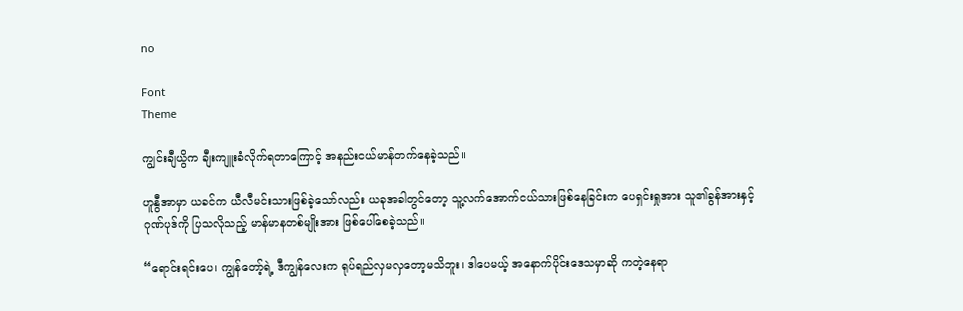no

Font
Theme

ကျွင်းချီယွိက ချီးကျူးခံလိုက်ရတာကြောင့် အနည်းငယ်မာန်တက်နေခဲ့သည်။

ဟူနွီအာမှာ ယခင်က ယီလီမင်းသားဖြစ်ခဲ့သော်လည်း ယခုအခါတွင်တော့ သူ့လက်အောက်ငယ်သားဖြစ်နေခြင်းက ပေရှင်းရှုအား သူ၏ခွန်အားနှင့် ဂုဏ်ပုဒ်ကို ပြသလိုသည့် မာန်မာနတစ်မျိုးအား ဖြစ်ပေါ်စေခဲ့သည်။

“ရောင်းရင်းပေ၊ ကျွန်‌တော့်ရဲ့ ဒီကျွန်လေးက ရုပ်ရည်လှမလှတော့မသိဘူး၊ ဒါပေမယ့် အနောက်ပိုင်းဒေသမှာဆို ကတဲ့နေရာ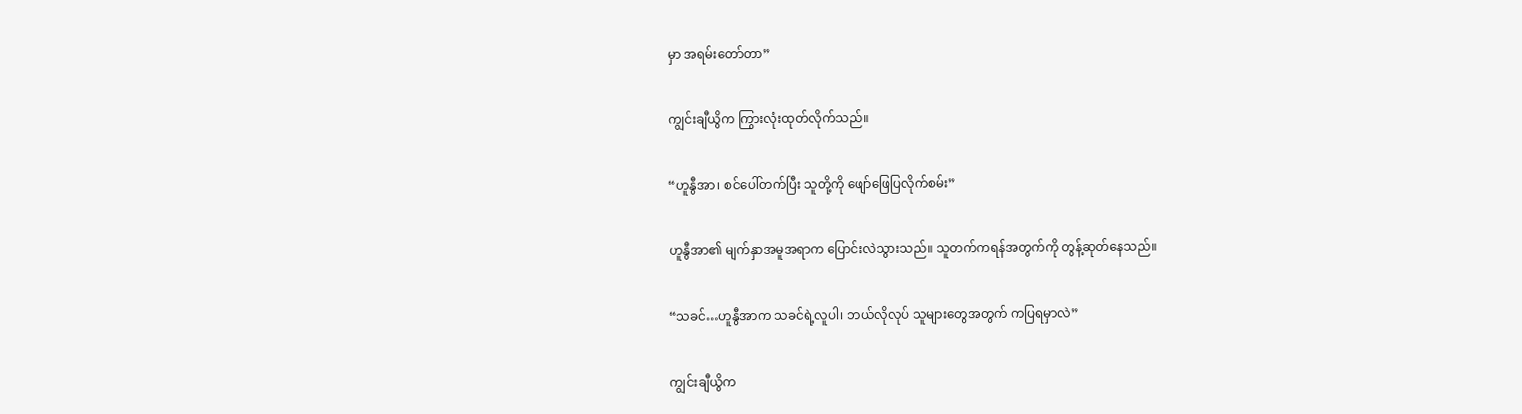မှာ အရမ်းတော်တာ”

ကျွင်းချီယွိက ကြွားလုံးထုတ်လိုက်သည်။

“ဟူနွီအာ၊ စင်ပေါ်တက်ပြီး သူတို့ကို ဖျော်ဖြေပြလိုက်စမ်း”

ဟူနွီအာ၏ မျက်နှာအမူအရာက ပြောင်းလဲသွားသည်။ သူတက်ကရန်အတွက်ကို တွန့်ဆုတ်နေသည်။

“သခင်…ဟူနွီအာက သခင်ရဲ့လူပါ၊ ဘယ်လိုလုပ် သူများတွေအတွက် ကပြရမှာလဲ”

ကျွင်းချီယွိက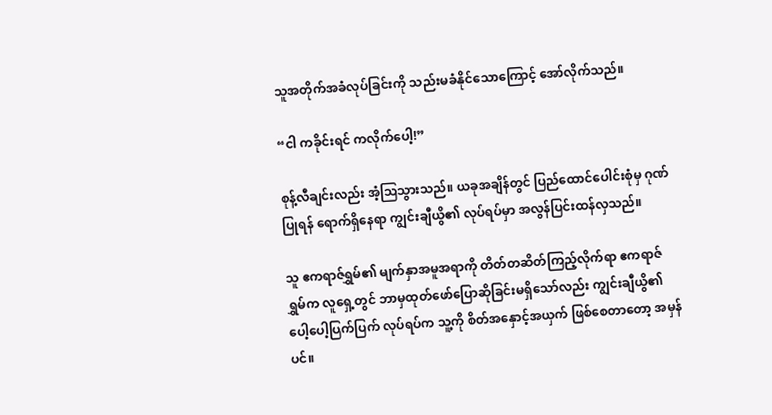သူအတိုက်အခံလုပ်ခြင်းကို သည်းမခံနိုင်သောကြောင့် အော်လိုက်သည်။

“ငါ ကခိုင်းရင် ကလိုက်ပေါ့!”

စုန့်လီချင်းလည်း အံ့ဩသွားသည်။ ယခုအချိန်တွင် ပြည်ထောင်ပေါင်းစုံမှ ဂုဏ်ပြုရန် ရောက်ရှိနေရာ ကျွင်းချီယွိ၏ လုပ်ရပ်မှာ အလွန်ပြင်းထန်လှသည်။

သူ ဧကရာဇ်ရွှမ်၏ မျက်နှာအမူအရာကို တိတ်တဆိတ်ကြည့်လိုက်ရာ ဧကရာဇ်ရွှမ်က လူရှေ့တွင် ဘာမှထုတ်ဖော်ပြောဆိုခြင်းမရှိသော်လည်း ကျွင်းချီယွိ၏ ပေါ့ပေါ့ပြက်ပြက် လုပ်ရပ်က သူ့ကို စိတ်အနှောင့်အယှက် ဖြစ်စေတာတော့ အမှန်ပင်။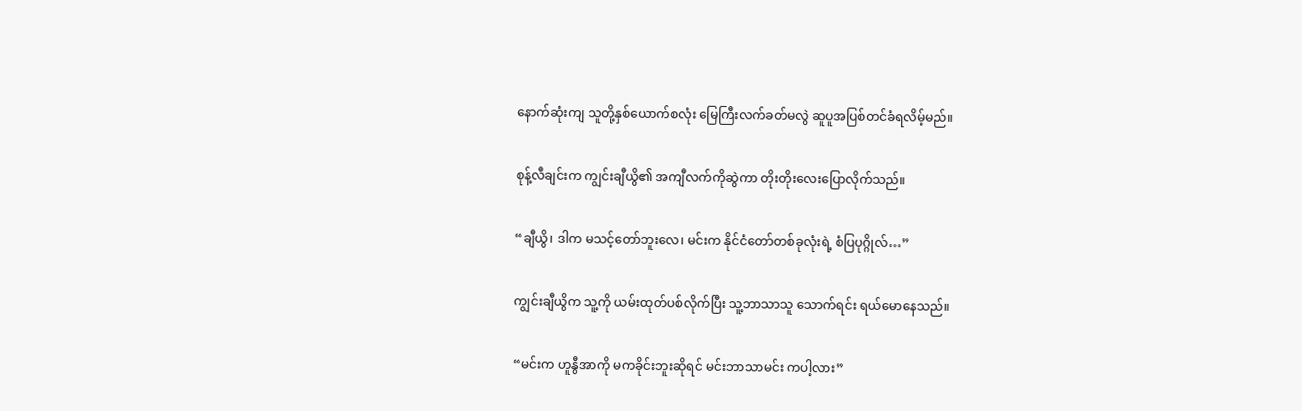နောက်ဆုံးကျ သူတို့နှစ်ယောက်စလုံး မြေကြီးလက်ခတ်မလွဲ ဆူပူအပြစ်တင်ခံရလိမ့်မည်။

စုန့်လီချင်းက ကျွင်းချီယွိ၏ အကျီလက်ကိုဆွဲကာ တိုးတိုးလေးပြောလိုက်သည်။

“ချီယွိ၊ ဒါက မသင့်တော်ဘူးလေ၊ မင်းက နိုင်ငံတော်တစ်ခုလုံးရဲ့ စံပြပုဂ္ဂိုလ်…”

ကျွင်းချီယွိက သူ့ကို ယမ်းထုတ်ပစ်လိုက်ပြီး သူ့ဘာသာသူ သောက်ရင်း ရယ်မောနေသည်။

“မင်းက ဟူနွီအာကို မကခိုင်းဘူးဆိုရင် မင်းဘာသာမင်း ကပါ့လား”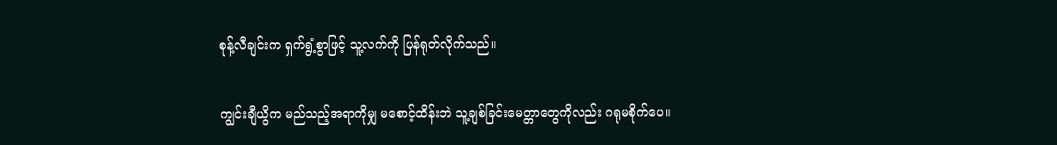စုန့်လီချင်းက ရှက်ရွံ့စွာဖြင့် သူ့လက်ကို ပြန်ရုတ်လိုက်သည်။

ကျွင်းချီယွိက မည်သည့်အရာကိုမျှ မစောင့်ထိန်းဘဲ သူ့ချစ်ခြင်းမေတ္တာတွေကိုလည်း ဂရုမစိုက်ပေ။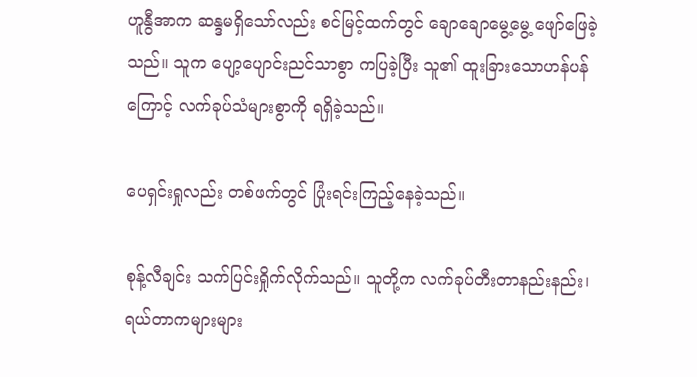ဟူနွီအာက ဆန္ဒမရှိသော်လည်း စင်မြင့်ထက်တွင် ချောချောမွေ့မွေ့ ဖျော်ဖြေခဲ့သည်။ သူက ပျော့ပျောင်းညင်သာစွာ ကပြခဲ့ပြီး သူ၏ ထူးခြားသောဟန်ပန်ကြောင့် လက်ခုပ်သံများစွာကို ရရှိခဲ့သည်။

ပေရှင်းရှုလည်း တစ်ဖက်တွင် ပြုံးရင်းကြည့်နေခဲ့သည်။

စုန့်လီချင်း သက်ပြင်းရှိုက်လိုက်သည်။ သူတို့က လက်ခုပ်တီးတာနည်းနည်း၊ ရယ်တာကများများ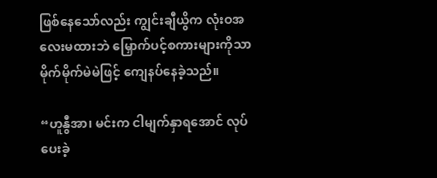ဖြစ်နေသော်လည်း ကျွင်းချီယွိက လုံးဝအလေးမထားဘဲ မြှောက်ပင့်စကားများကိုသာ မိုက်မိုက်မဲမဲဖြင့် ကျေနပ်နေခဲ့သည်။

“ဟူနွီအာ၊ မင်းက ငါမျက်နှာရအောင် လုပ်ပေးခဲ့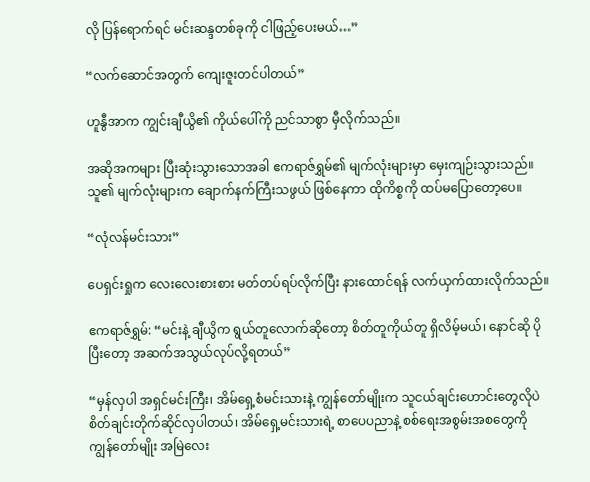လို ပြန်ရောက်ရင် မင်းဆန္ဒတစ်ခုကို ငါဖြည့်ပေးမယ်…”

“လက်ဆောင်အတွက် ကျေးဇူးတင်ပါတယ်”

ဟူနွီအာက ကျွင်းချီယွိ၏ ကိုယ်ပေါ်ကို ညင်သာစွာ မှီလိုက်သည်။

အဆိုအကများ ပြီးဆုံးသွားသောအခါ ဧကရာဇ်ရွှမ်၏ မျက်လုံးများမှာ မှေးကျဉ်းသွားသည်။ သူ၏ မျက်လုံးများက ချောက်နက်ကြီးသဖွယ် ဖြစ်နေကာ ထိုကိစ္စကို ထပ်မပြောတော့ပေ။

“လုံလန်မင်းသား”

ပေရှင်းရှုက လေးလေးစားစား မတ်တပ်ရပ်လိုက်ပြီး နားထောင်ရန် လက်ယှက်ထားလိုက်သည်။

ဧကရာဇ်ရွှမ်: “မင်းနဲ့ ချီယွိက ရွယ်တူလောက်ဆိုတော့ စိတ်တူကိုယ်တူ ရှိလိမ့်မယ်၊ နောင်ဆို ပိုပြီးတော့ အဆက်အသွယ်လုပ်လို့ရတယ်”

“မှန်လှပါ အရှင်မင်းကြီး၊ အိမ်ရှေ့စံမင်းသားနဲ့ ကျွန်တော်မျိုးက သူငယ်ချင်းဟောင်းတွေလိုပဲ စိတ်ချင်းတိုက်ဆိုင်လှပါတယ်၊ အိမ်ရှေ့မင်းသားရဲ့ စာပေပညာနဲ့ စစ်ရေးအစွမ်းအစတွေကို ကျွန်တော်မျိုး အမြဲလေး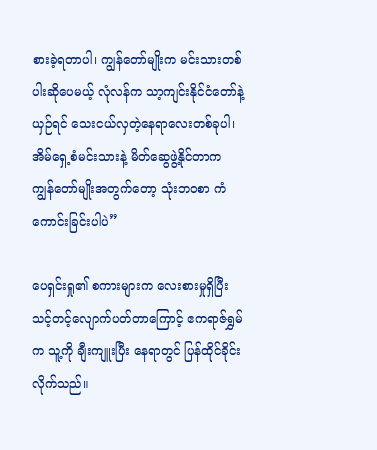စားခဲ့ရတာပါ၊ ကျွန်တော်မျိုးက မင်းသားတစ်ပါးဆိုပေမယ့် လုံလန်က သာ့ကျင်းနိုင်ငံတော်နဲ့ ယှဉ်ရင် သေးငယ်လှတဲ့နေရာလေးတစ်ခုပါ၊ အိမ်ရှေ့စံမင်းသားနဲ့ မိတ်ဆွေဖွဲ့နိုင်တာက ကျွန်တော်မျိုးအတွက်တော့ သုံးဘ၀စာ ကံကောင်းခြင်းပါပဲ”

ပေရှင်းရှု၏ စကားများက လေးစားမှုရှိပြီး သင့်တင့်လျောက်ပတ်တာကြောင့် ဧကရာဇ်ရွှမ်က သူ့ကို ချီးကျူးပြီး နေရာတွင် ပြန်ထိုင်ခိုင်းလိုက်သည်။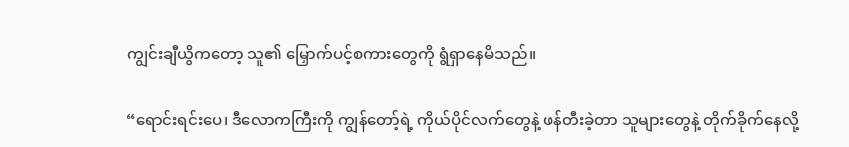ကျွင်းချီယွိကတော့ သူ၏ မြှောက်ပင့်စကားတွေကို ရွံရှာနေမိသည်။

“ရောင်းရင်းပေ၊ ဒီလောကကြီးကို ကျွန်တော့်ရဲ့ ကိုယ်ပိုင်လက်တွေနဲ့ ဖန်တီးခဲ့တာ သူများတွေနဲ့ တိုက်ခိုက်နေလို့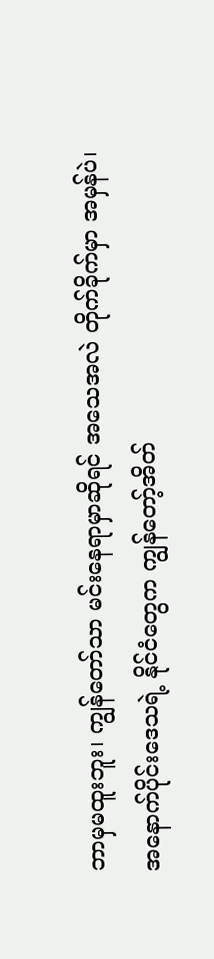ဘာမှမထူးဘူး၊ ကျွန်တော်သာ မင်းနေရာမှာဆိုရင် အသေအလဲ တိုက်ခိုက်မှာ အမှန်ပဲ၊ အနောက်ပိုင်းဒေသရဲ့ နိုင်ငံတွေက ကျွန်တော့်အိတ်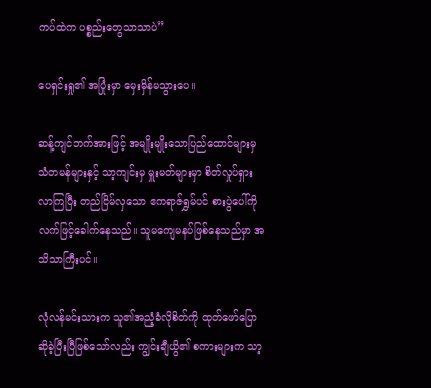ကပ်ထဲက ပစ္စည်းတွေသာသာပဲ”

ပေရှင်းရှု၏ အပြုံးမှာ မှေးမှိန်မသွားပေ။

ဆန့်ကျင်ဘက်အားဖြင့် အမျိုးမျိုးသောပြည်ထောင်များမှ သံတမန်များနှင့် သာ့ကျင်းမှ မှူးမတ်များမှာ စိတ်လှုပ်ရှားလာကြပြီး တည်ငြိမ်လှသော ဧကရာဇ်ရွှမ်ပင် စားပွဲပေါ်ကို လက်ဖြင့်ခေါက်နေသည်။ သူမကျေမနပ်ဖြစ်နေသည်မှာ အသိသာကြီးပင်။

လုံလန်မင်းသားက သူ၏အညံ့ခံလိုစိတ်ကို ထုတ်ဖော်ပြောဆိုခဲ့ပြီးပြီဖြစ်သော်လည်း ကျွင်းချီယွိ၏ စကားများက သာ့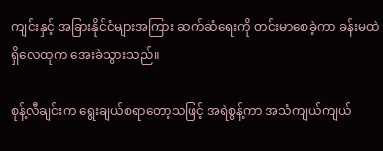ကျင်းနှင့် အခြားနိုင်ငံများအကြား ဆက်ဆံရေးကို တင်းမာစေခဲ့ကာ ခန်းမထဲရှိလေထုက အေးခဲသွားသည်။

စုန့်လီချင်းက ရွေးချယ်စရာတော့သဖြင့် အရဲစွန့်ကာ အသံကျယ်ကျယ်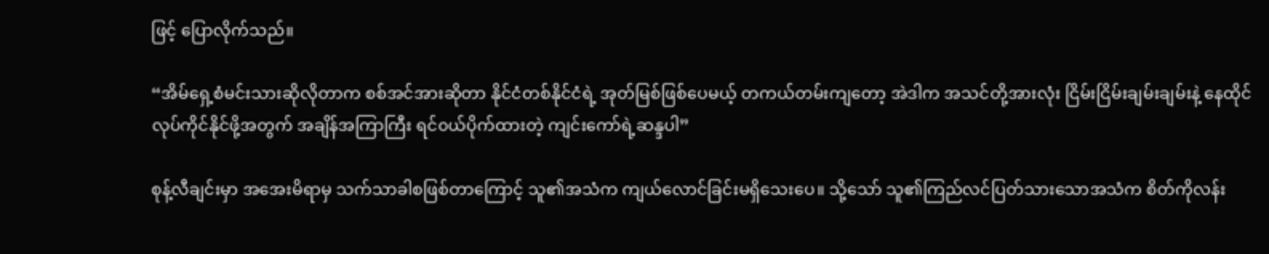ဖြင့် ပြောလိုက်သည်။

“အိမ်ရှေ့စံမင်းသားဆိုလိုတာက စစ်အင်အားဆိုတာ နိုင်ငံတစ်နိုင်ငံရဲ့ အုတ်မြစ်ဖြစ်ပေမယ့် တကယ်တမ်းကျတော့ အဲဒါက အသင်တို့အားလုံး ငြိမ်းငြိမ်းချမ်းချမ်းနဲ့ နေထိုင်လုပ်ကိုင်နိုင်ဖို့အတွက် အချိန်အကြာကြီး ရင်၀ယ်ပိုက်ထားတဲ့ ကျင်းကော်ရဲ့ဆန္ဒပါ”

စုန့်လီချင်းမှာ အအေးမိရာမှ သက်သာခါစဖြစ်တာကြောင့် သူ၏အသံက ကျယ်လောင်ခြင်းမရှိသေးပေ။ သို့သော် သူ၏ကြည်လင်ပြတ်သားသောအသံက စိတ်ကိုလန်း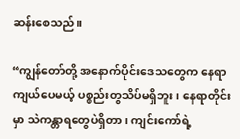ဆန်းစေသည်။

“ကျွန်တော်တို့ အနောက်ပိုင်းဒေသတွေက နေရာကျယ်ပေမယ့် ပစ္စည်းတွသိပ်မရှိဘူး၊ နေရာတိုင်းမှာ သဲကန္တာရတွေပဲရှိတာ၊ ကျင်းကော်ရဲ့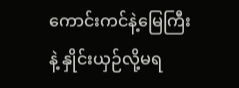ကောင်းကင်နဲ့မြေကြီးနဲ့ နှိုင်းယှဉ်လို့မရ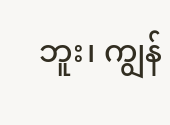ဘူး၊ ကျွန်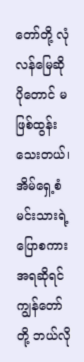တော်တို့ လုံလန်မြေဆို ပိုတောင် မဖြစ်ထွန်းသေးတယ်၊ အိမ်ရှေ့စံမင်းသားရဲ့ ပြောစကားအရဆိုရင် ကျွန်တော်တို့ ဘယ်လို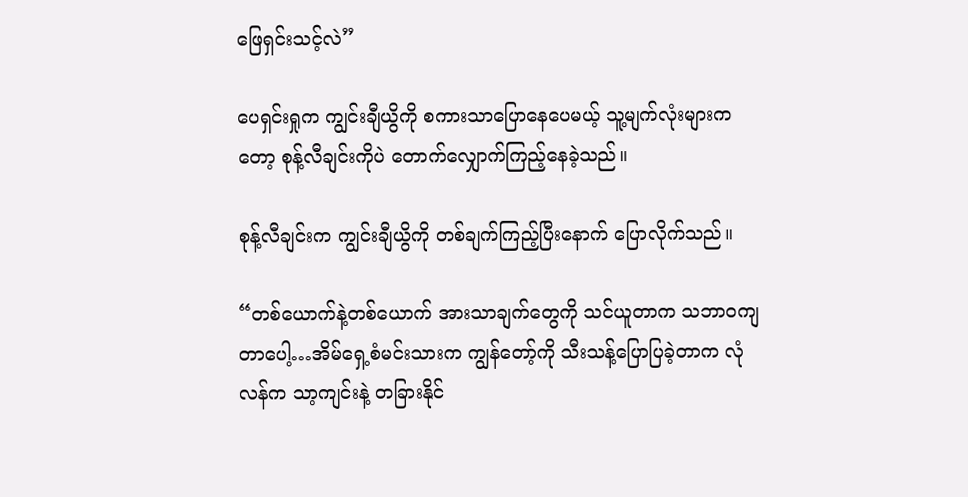ဖြေရှင်းသင့်လဲ”

ပေရှင်းရှုက ကျွင်းချီယွိကို စကားသာပြောနေပေမယ့် သူ့မျက်လုံးများကတော့ စုန့်လီချင်းကိုပဲ တောက်လျှောက်ကြည့်နေခဲ့သည်။

စုန့်လီချင်းက ကျွင်းချီယွိကို တစ်ချက်ကြည့်ပြီးနောက် ပြောလိုက်သည်။

“တစ်ယောက်နဲ့တစ်ယောက် အားသာချက်တွေကို သင်ယူတာက သဘာဝကျတာပေါ့…အိမ်ရှေ့စံမင်းသားက ကျွန်တော့်ကို သီးသန့်ပြောပြခဲ့တာက လုံလန်က သာ့ကျင်းနဲ့ တခြားနိုင်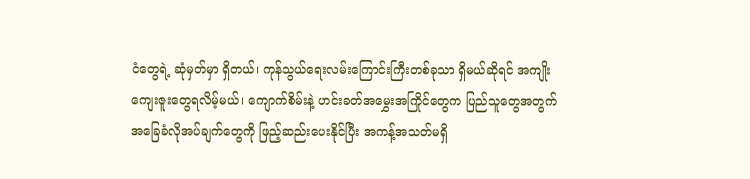ငံတွေရဲ့ ဆုံမှတ်မှာ ရှိတယ်၊ ကုန်သွယ်ရေးလမ်းကြောင်းကြီးတစ်ခုသာ ရှိမယ်ဆိုရင် အကျိုးကျေးဇူးတွေရလိမ့်မယ်၊ ကျောက်စိမ်းနဲ့ ဟင်းခတ်အမွှေးအကြိုင်တွေက ပြည်သူတွေအတွက် အခြေခံလိုအပ်ချက်တွေကို ဖြည့်ဆည်းပေးနိုင်ပြီး အကန့်အသတ်မရှိ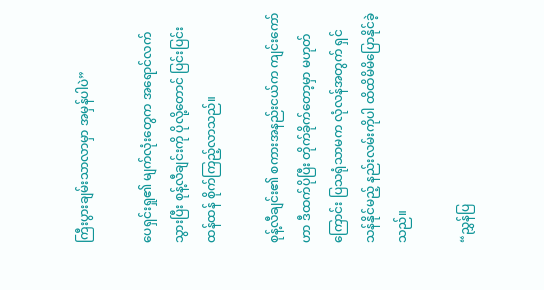ကြီးပွားချမ်းသာလာမှာ အမှန်ပါပဲ”

ပေရှင်းရှု၏ မျက်လုံးတွေက အရောင်လက်သွားပြီး စုန့်လီချင်းကို ပိုလို့တောင် ပြင်းပြင်းထန်ထန် စိုက်ကြည့်လာသည်။

စုန့်လီချင်း၏ စကားအနည်းငယ်က ကျင်းကော်ဟာ ဒီထက်ပိုပြီး တိုက်ခိုက်တော့မှာ မဟုတ်ကြောင်း ပြသရုံသာမက လုံလန်အတွက် ရှင်သန်နိုင်မည့် နည်းလမ်းကိုပါ ထိထိမိမိပြောနိုင်ခဲ့သည်။

“ညွှန်ပြ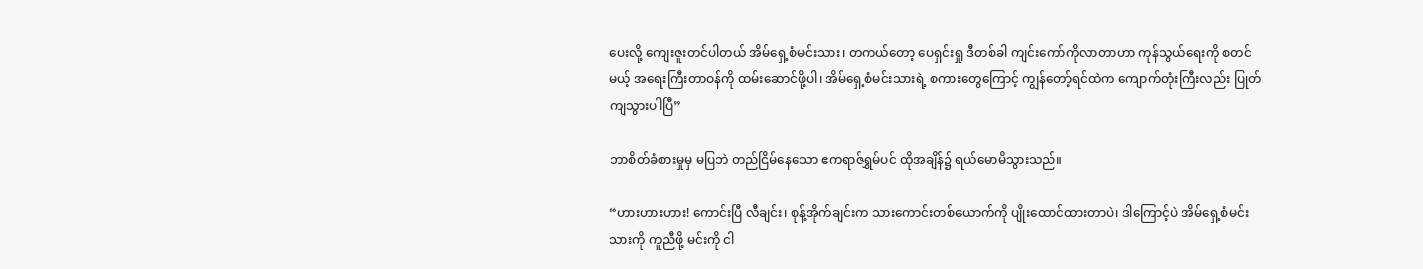ပေးလို့ ကျေးဇူးတင်ပါတယ် အိမ်ရှေ့စံမင်းသား၊ တကယ်တော့ ပေရှင်းရှု ဒီတစ်ခါ ကျင်းကော်ကိုလာတာဟာ ကုန်သွယ်ရေးကို စတင်မယ့် အရေးကြီးတာဝန်ကို ထမ်းဆောင်ဖို့ပါ၊ အိမ်ရှေ့စံမင်းသားရဲ့ စကားတွေကြောင့် ကျွန်တော့်ရင်ထဲက ကျောက်တုံးကြီးလည်း ပြုတ်ကျသွားပါပြီ”

ဘာစိတ်ခံစားမှုမှ မပြဘဲ တည်ငြိမ်နေသော ဧကရာဇ်ရွှမ်ပင် ထိုအချိန်၌ ရယ်မောမိသွားသည်။

“ဟားဟားဟား! ကောင်းပြီ လီချင်း၊ စုန့်အိုက်ချင်းက သားကောင်းတစ်ယောက်ကို ပျိုးထောင်ထားတာပဲ၊ ဒါကြောင့်ပဲ အိမ်ရှေ့စံမင်းသားကို ကူညီဖို့ မင်းကို ငါ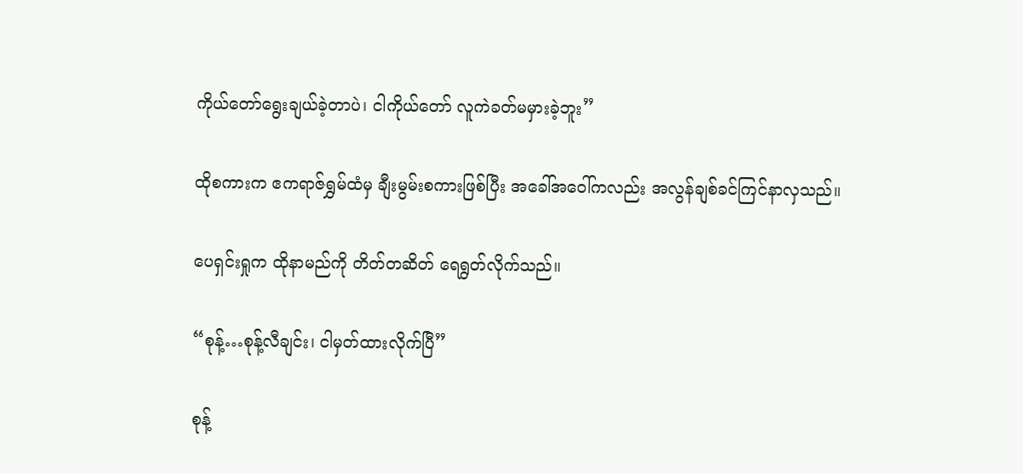ကိုယ်တော်ရွေးချယ်ခဲ့တာပဲ၊ ငါကိုယ်တော် လူကဲခတ်မမှားခဲ့ဘူး”

ထိုစကားက ဧကရာဇ်ရွှမ်ထံမှ ချီးမွမ်းစကားဖြစ်ပြီး အခေါ်အဝေါ်ကလည်း အလွန်ချစ်ခင်ကြင်နာလှသည်။

ပေရှင်းရှုက ထိုနာမည်ကို တိတ်တဆိတ် ရေရွတ်လိုက်သည်။

“စုန့်…စုန့်လီချင်း၊ ငါမှတ်ထားလိုက်ပြီ”

စုန့်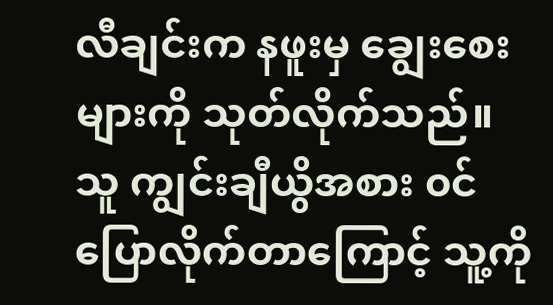လီချင်းက နဖူးမှ ချွေးစေးများကို သုတ်လိုက်သည်။ သူ ကျွင်းချီယွိအစား ၀င်ပြောလိုက်တာကြောင့် သူ့ကို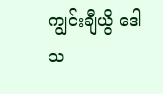ကျွင်းချီယွိ ဒေါသ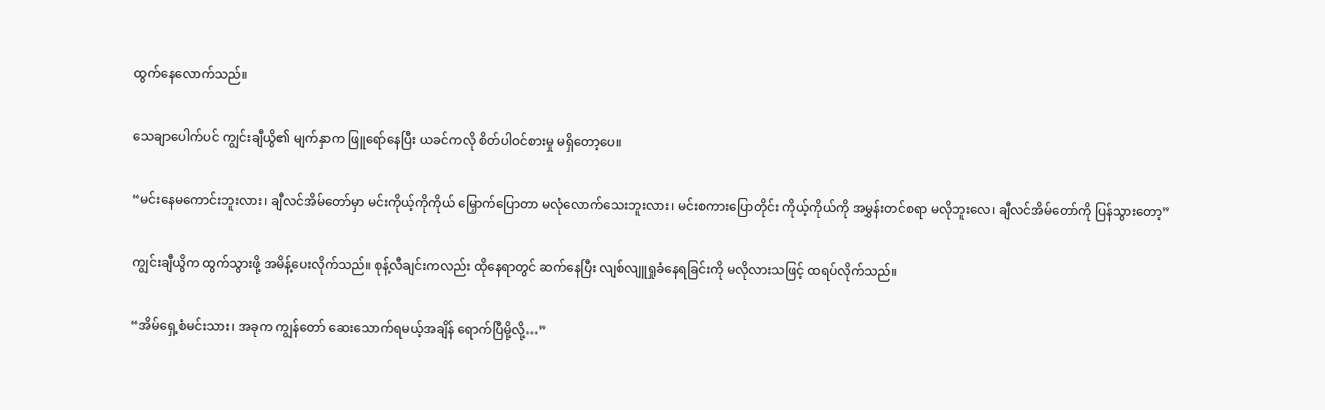ထွက်နေလောက်သည်။

သေချာပေါက်ပင် ကျွင်းချီယွိ၏ မျက်နှာက ဖြူရော်နေပြီး ယခင်ကလို စိတ်ပါဝင်စားမှု မရှိတော့ပေ။

“မင်းနေမကောင်းဘူးလား၊ ချီလင်အိမ်တော်မှာ မင်းကိုယ့်ကိုကိုယ် မြှောက်ပြောတာ မလုံလောက်သေးဘူးလား၊ မင်းစကားပြောတိုင်း ကိုယ့်ကိုယ်ကို အမွှန်းတင်စရာ မလိုဘူးလေ၊ ချီလင်အိမ်တော်ကို ပြန်သွားတော့”

ကျွင်းချီယွိက ထွက်သွားဖို့ အမိန့်ပေးလိုက်သည်။ စုန့်လီချင်းကလည်း ထိုနေရာတွင် ဆက်နေပြီး လျစ်လျူရှုခံနေရခြင်းကို မလိုလားသဖြင့် ထရပ်လိုက်သည်။

“အိမ်ရှေ့စံမင်းသား၊ အခုက ကျွန်တော် ဆေးသောက်ရမယ့်အချိန် ရောက်ပြီမို့လို့…”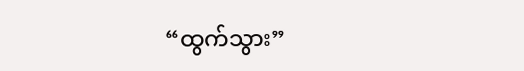“ထွက်သွား”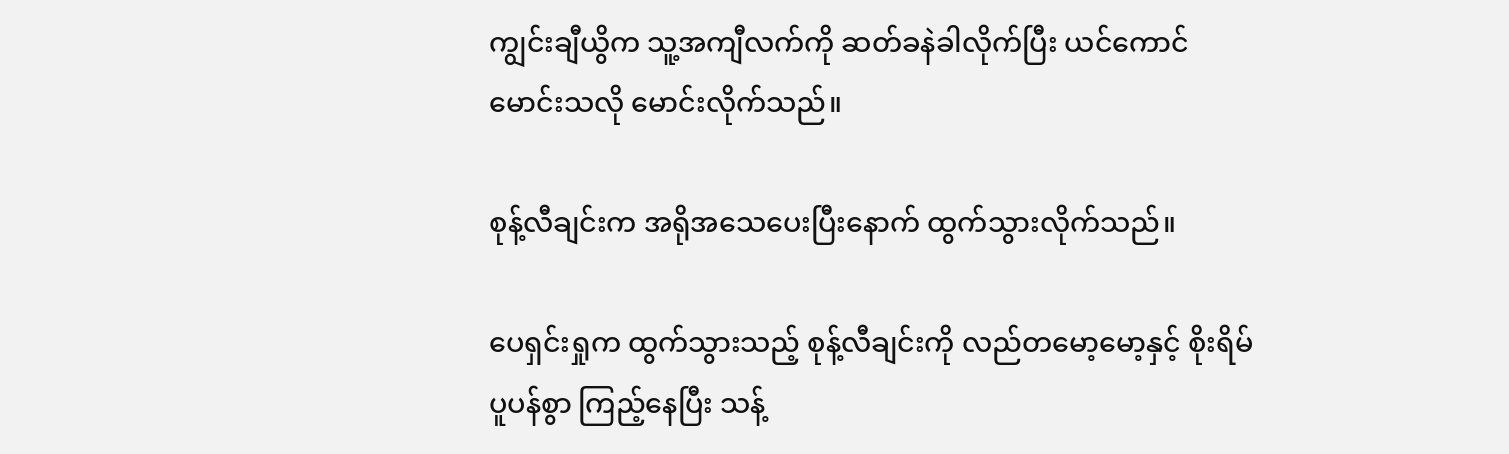ကျွင်းချီယွိက သူ့အကျီလက်ကို ဆတ်ခနဲခါလိုက်ပြီး ယင်ကောင်မောင်းသလို မောင်းလိုက်သည်။

စုန့်လီချင်းက အရိုအသေပေးပြီးနောက် ထွက်သွားလိုက်သည်။

ပေရှင်းရှုက ထွက်သွားသည့် စုန့်လီချင်းကို လည်တမော့မော့နှင့် စိုးရိမ်ပူပန်စွာ ကြည့်နေပြီး သန့်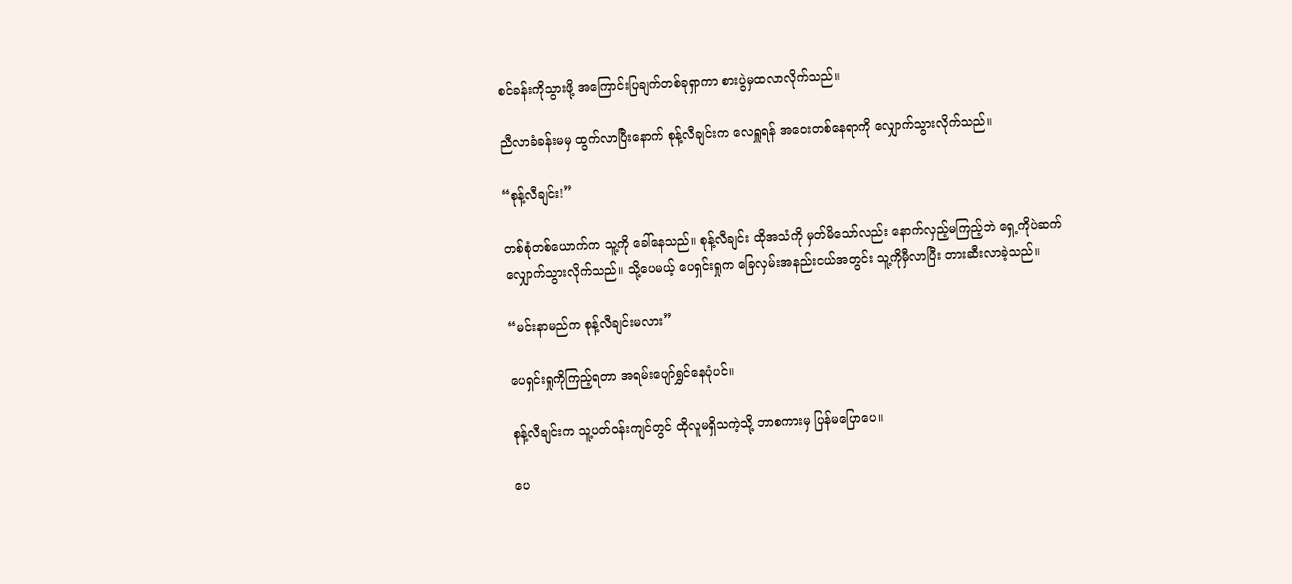စင်ခန်းကိုသွားဖို့ အကြောင်းပြချက်တစ်ခုရှာကာ စားပွဲမှထလာလိုက်သည်။

ညီလာခံခန်းမမှ ထွက်လာပြီးနောက် စုန့်လီချင်းက လေရှူရန် အဝေးတစ်နေရာကို လျှောက်သွားလိုက်သည်။

“စုန့်လီချင်း!”

တစ်စုံတစ်ယောက်က သူ့ကို ခေါ်နေသည်။ စုန့်လီချင်း ထိုအသံကို မှတ်မိသော်လည်း နောက်လှည့်မကြည့်ဘဲ ရှေ့ကိုပဲဆက်လျှောက်သွားလိုက်သည်။ သို့ပေမယ့် ပေရှင်းရှုက ခြေလှမ်းအနည်းငယ်အတွင်း သူ့ကိုမှီလာပြီး တားဆီးလာခဲ့သည်။

“မင်းနာမည်က စုန့်လီချင်းမလား”

ပေရှင်းရှုကိုကြည့်ရတာ အရမ်းပျော်ရွှင်နေပုံပင်။

စုန့်လီချင်းက သူ့ပတ်ဝန်းကျင်တွင် ထိုလူမရှိသကဲ့သို့ ဘာစကားမှ ပြန်မပြောပေ။

ပေ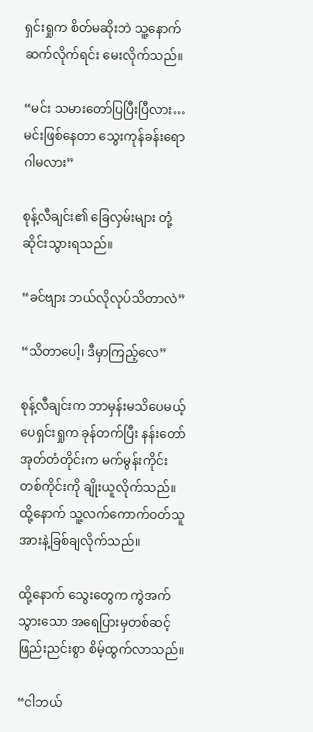ရှင်းရှုက စိတ်မဆိုးဘဲ သူ့နောက်ဆက်လိုက်ရင်း မေးလိုက်သည်။

“မင်း သမားတော်ပြပြီးပြီလား…မင်းဖြစ်နေတာ သွေးကုန်ခန်းရောဂါမလား”

စုန့်လီချင်း၏ ခြေလှမ်းများ တုံ့ဆိုင်းသွားရသည်။

“ခင်ဗျား ဘယ်လိုလုပ်သိတာလဲ”

“သိတာပေါ့၊ ဒီမှာကြည့်လေ”

စုန့်လီချင်းက ဘာမှန်းမသိပေမယ့် ပေရှင်းရှုက ခုန်တက်ပြီး နန်းတော်အုတ်တံတိုင်းက မက်မွန်းကိုင်းတစ်ကိုင်းကို ချိုးယူလိုက်သည်။ ထို့နောက် သူ့လက်ကောက်ဝတ်သူ အားနဲ့ခြစ်ချလိုက်သည်။

ထို့နောက် သွေးတွေက ကွဲအက်သွားသော အရေပြားမှတစ်ဆင့် ဖြည်းညင်းစွာ စိမ့်ထွက်လာသည်။

“ငါဘယ်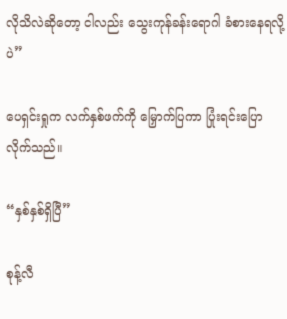လိုသိလဲဆိုတော့ ငါလည်း သွေးကုန်ခန်းရောဂါ ခံစားနေရလို့ပဲ”

ပေရှင်းရှုက လက်နှစ်ဖက်ကို မြှောက်ပြကာ ပြုံးရင်းပြောလိုက်သည်။

“နှစ်နှစ်ရှိပြီ”

စုန့်လီ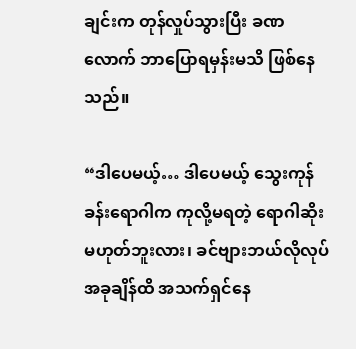ချင်းက တုန်လှုပ်သွားပြီး ခဏလောက် ဘာပြောရမှန်းမသိ ဖြစ်နေသည်။

“ဒါပေမယ့်… ဒါပေမယ့် သွေးကုန်ခန်းရောဂါက ကုလို့မရတဲ့ ရောဂါဆိုး မဟုတ်ဘူးလား၊ ခင်ဗျားဘယ်လိုလုပ် အခုချိန်ထိ အသက်ရှင်နေ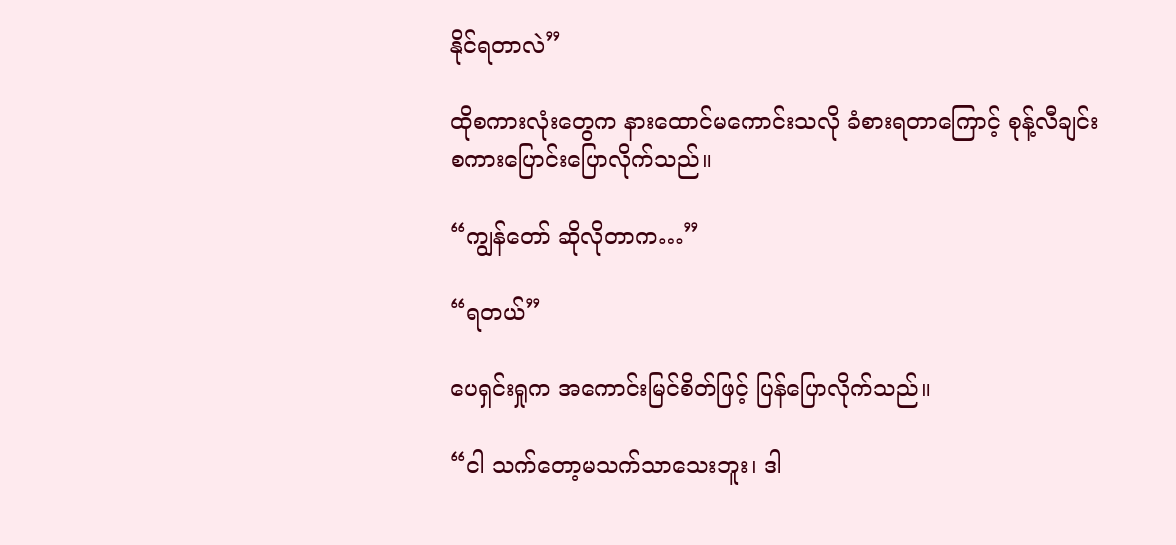နိုင်ရတာလဲ”

ထိုစကားလုံးတွေက နားထောင်မကောင်းသလို ခံစားရတာကြောင့် စုန့်လီချင်း စကားပြောင်းပြောလိုက်သည်။

“ကျွန်တော် ဆိုလိုတာက…”

“ရတယ်”

ပေရှင်းရှုက အကောင်းမြင်စိတ်ဖြင့် ပြန်ပြောလိုက်သည်။

“ငါ သက်တော့မသက်သာသေးဘူး၊ ဒါ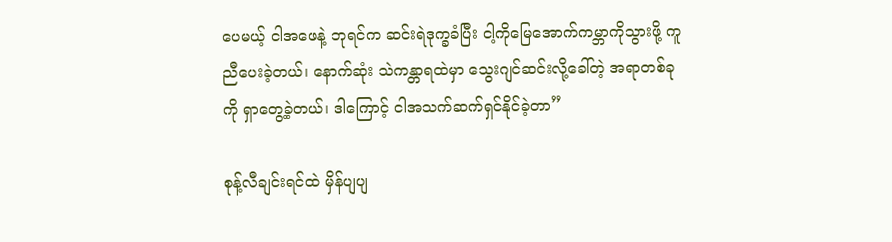ပေမယ့် ငါအဖေနဲ့ ဘုရင်က ဆင်းရဲဒုက္ခခံပြီး ငါ့ကိုမြေအောက်ကမ္ဘာကိုသွားဖို့ ကူညီပေးခဲ့တယ်၊ နောက်ဆုံး သဲကန္တာရထဲမှာ သွေးဂျင်ဆင်းလို့ခေါ်တဲ့ အရာတစ်ခုကို ရှာတွေ့ခဲ့တယ်၊ ဒါကြောင့် ငါအသက်ဆက်ရှင်နိုင်ခဲ့တာ”

စုန့်လီချင်းရင်ထဲ မှိန်ပျပျ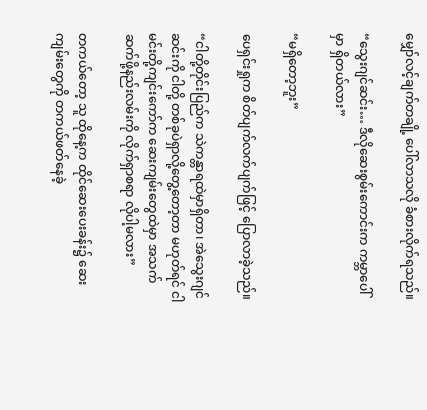မျှော်လင့်ချက်တချို့ ပေါ်လာသလို ခံစားလိုက်ရသည်။

“သွေးဂျင်ဆင်း… ဒီလိုဆေးစွမ်းကောင်းက ကမ္ဘာပေါ်မှာ ရှိတယ်လား”

“မရှိတော့ဘူး”

ပေရှင်းရှုက စိတ်ပျက်လက်ပျက်ဖြင့် ပြောလာခဲ့သည်။

“ငါတို့တိုင်းပြည်က သဲကန္တာရထဲမှာရှိတာ၊ အဲသွေးဂျင်ဆင်းကို ငါတို့ တစ်ခုပဲရှာလို့တွေ့တော့တာ မဟုတ်ရင် ငါ မင်းတို့ကျင်းကော်က ဆေးကျမ်းတွေထဲမှာ အသက်ဆက်ဖို့နည်းလမ်းကို လိုက်ရှာစရာ လိုပါ့မလား”

တကယ်တော့ သူ ထိုနေ့က ထိုင်ဆေးပေးခန်း၌ ဆေးကျမ်းတွေကို တကယ်ဖတ်နေခဲ့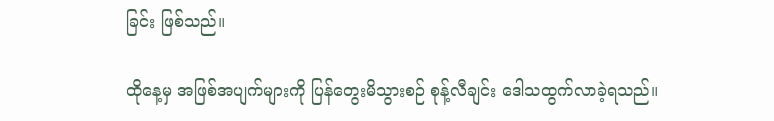ခြင်း ဖြစ်သည်။

ထိုနေ့မှ အဖြစ်အပျက်‌များကို ပြန်တွေးမိသွားစဉ် စုန့်လီချင်း ဒေါသထွက်လာခဲ့ရသည်။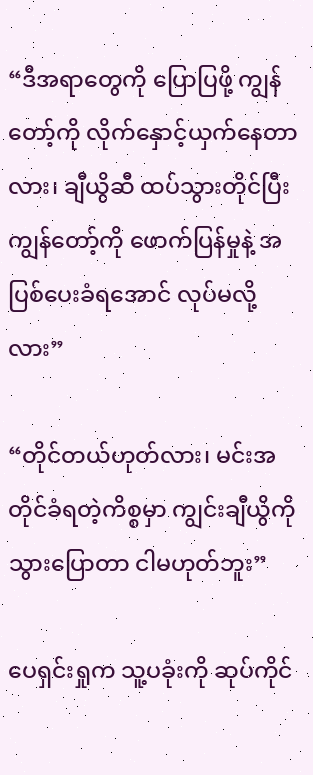“ဒီအရာတွေကို ပြောပြဖို့ ကျွန်တော့်ကို လိုက်နှောင့်ယှက်နေတာလား၊ ချီယွိဆီ ထပ်သွားတိုင်ပြီး ကျွန်တော့်ကို ဖောက်ပြန်မှုနဲ့ အပြစ်ပေးခံရအောင် လုပ်မလို့လား”

“တိုင်တယ်ဟုတ်လား၊ မင်းအတိုင်ခံရတဲ့ကိစ္စမှာ ကျွင်းချီယွိကိုသွားပြောတာ ငါမဟုတ်ဘူး”

ပေရှင်းရှုက သူ့ပခုံးကို ဆုပ်ကိုင်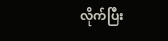လိုက်ပြီး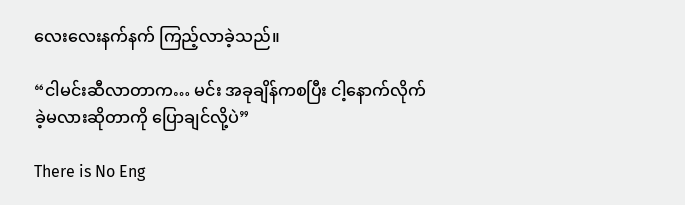လေးလေးနက်နက် ကြည့်လာခဲ့သည်။

“ငါမင်းဆီလာတာက… မင်း အခုချိန်ကစပြီး ငါ့နောက်လိုက်ခဲ့မလားဆိုတာကို ပြောချင်လို့ပဲ”

There is No Eng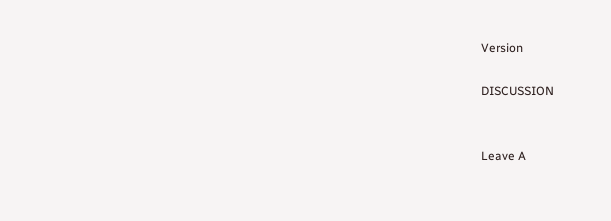Version

DISCUSSION


Leave A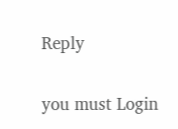Reply

you must Login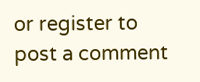or register to post a comment